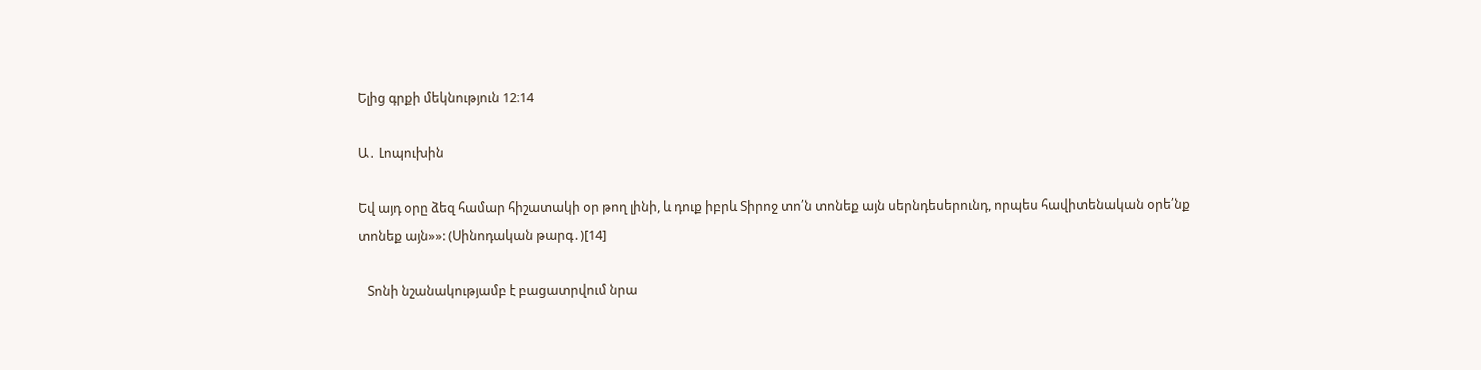Ելից գրքի մեկնություն 12։14

Ա․ Լոպուխին

Եվ այդ օրը ձեզ համար հիշատակի օր թող լինի, և դուք իբրև Տիրոջ տո՛ն տոնեք այն սերնդեսերունդ, որպես հավիտենական օրե՛նք տոնեք այն»»: (Սինոդական թարգ․)[14]

   Տոնի նշանակությամբ է բացատրվում նրա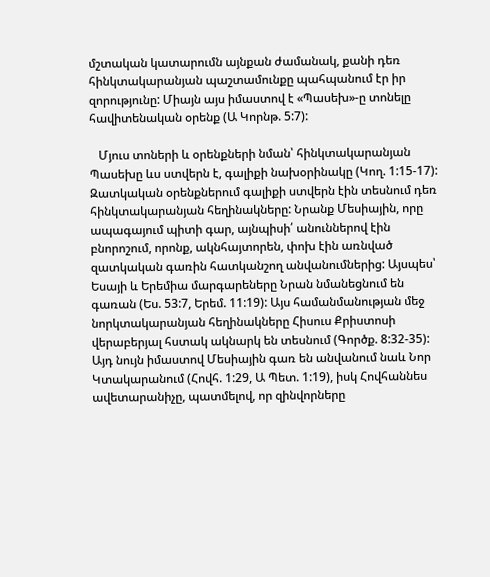մշտական կատարումն այնքան ժամանակ, քանի դեռ հինկտակարանյան պաշտամունքը պահպանում էր իր զորությունը: Միայն այս իմաստով է «Պասեխ»-ը տոնելը հավիտենական օրենք (Ա Կորնթ. 5:7):

   Մյուս տոների և օրենքների նման՝ հինկտակարանյան Պասեխը ևս ստվերն է, գալիքի նախօրինակը (Կող. 1:15-17): Զատկական օրենքներում գալիքի ստվերն էին տեսնում դեռ հինկտակարանյան հեղինակները: Նրանք Մեսիային, որը ապագայում պիտի գար, այնպիսի՛ անուններով էին բնորոշում, որոնք, ակնհայտորեն, փոխ էին առնված զատկական գառին հատկանշող անվանումներից: Այսպես՝ Եսայի և Երեմիա մարգարեները Նրան նմանեցնում են գառան (Ես. 53:7, Երեմ. 11:19): Այս համանմանության մեջ նորկտակարանյան հեղինակները Հիսուս Քրիստոսի վերաբերյալ հստակ ակնարկ են տեսնում (Գործք. 8:32-35): Այդ նույն իմաստով Մեսիային գառ են անվանում նաև Նոր Կտակարանում (Հովհ. 1:29, Ա Պետ. 1:19), իսկ Հովհաննես ավետարանիչը, պատմելով, որ զինվորները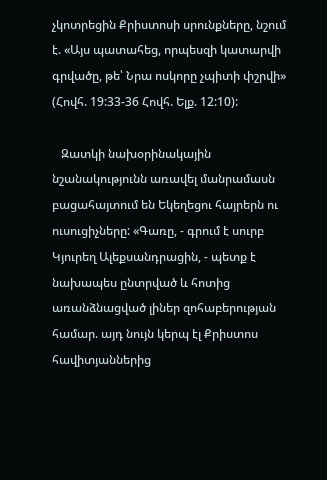չկոտրեցին Քրիստոսի սրունքները, նշում է. «Այս պատահեց, որպեսզի կատարվի գրվածը, թե՝ Նրա ոսկորը չպիտի փշրվի» (Հովհ. 19:33-36 Հովհ. Ելք. 12:10):

   Զատկի նախօրինակային նշանակությունն առավել մանրամասն բացահայտում են Եկեղեցու հայրերն ու ուսուցիչները: «Գառը, - գրում է սուրբ Կյուրեղ Ալեքսանդրացին, - պետք է նախապես ընտրված և հոտից առանձնացված լիներ զոհաբերության համար. այդ նույն կերպ էլ Քրիստոս հավիտյաններից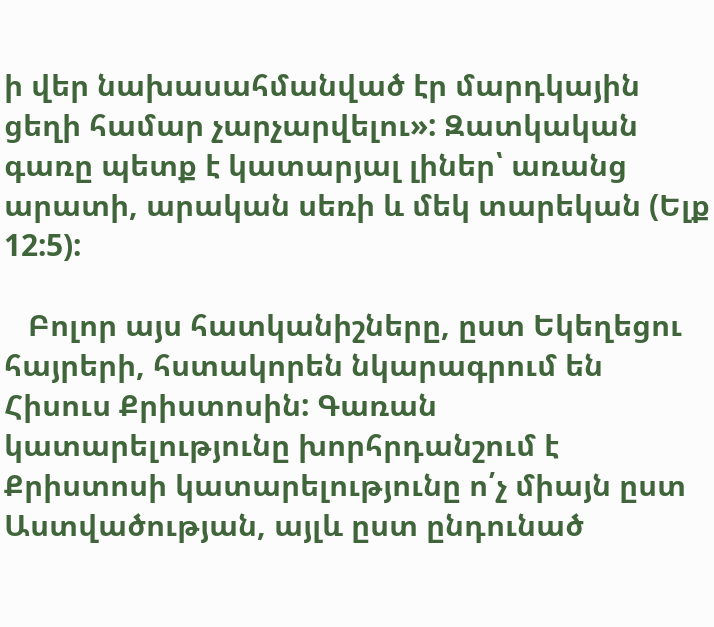ի վեր նախասահմանված էր մարդկային ցեղի համար չարչարվելու»: Զատկական գառը պետք է կատարյալ լիներ՝ առանց արատի, արական սեռի և մեկ տարեկան (Ելք 12:5):

   Բոլոր այս հատկանիշները, ըստ Եկեղեցու հայրերի, հստակորեն նկարագրում են Հիսուս Քրիստոսին: Գառան կատարելությունը խորհրդանշում է Քրիստոսի կատարելությունը ո՛չ միայն ըստ Աստվածության, այլև ըստ ընդունած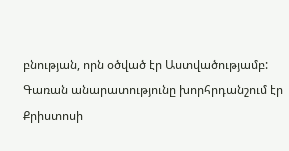բնության, որն օծված էր Աստվածությամբ: Գառան անարատությունը խորհրդանշում էր Քրիստոսի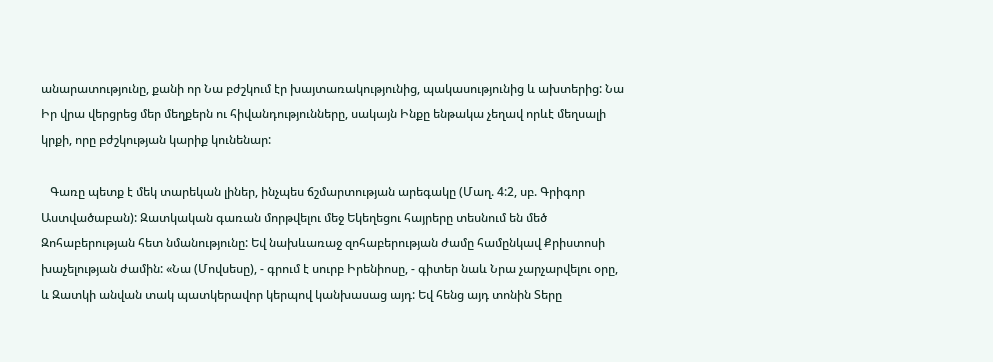անարատությունը, քանի որ Նա բժշկում էր խայտառակությունից, պակասությունից և ախտերից: Նա Իր վրա վերցրեց մեր մեղքերն ու հիվանդությունները, սակայն Ինքը ենթակա չեղավ որևէ մեղսալի կրքի, որը բժշկության կարիք կունենար:

   Գառը պետք է մեկ տարեկան լիներ, ինչպես ճշմարտության արեգակը (Մաղ. 4:2, սբ. Գրիգոր Աստվածաբան): Զատկական գառան մորթվելու մեջ Եկեղեցու հայրերը տեսնում են մեծ Զոհաբերության հետ նմանությունը: Եվ նախևառաջ զոհաբերության ժամը համընկավ Քրիստոսի խաչելության ժամին: «Նա (Մովսեսը), - գրում է սուրբ Իրենիոսը, - գիտեր նաև Նրա չարչարվելու օրը, և Զատկի անվան տակ պատկերավոր կերպով կանխասաց այդ: Եվ հենց այդ տոնին Տերը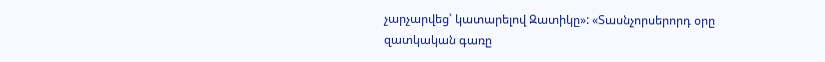չարչարվեց՝ կատարելով Զատիկը»: «Տասնչորսերորդ օրը զատկական գառը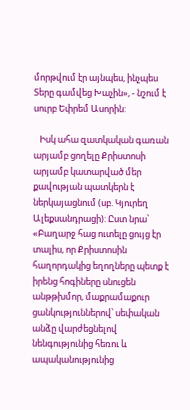մորթվում էր այնպես, ինչպես Տերը գամվեց Խաչին», - նշում է սուրբ Եփրեմ Ասորին:

   Իսկ ահա զատկական գառան արյամբ ցողելը Քրիստոսի արյամբ կատարված մեր քավության պատկերն է ներկայացնում (սբ. Կյուրեղ Ալեքսանդրացի): Ըստ նրա՝ «Բաղարջ հաց ուտելը ցույց էր տալիս, որ Քրիստոսին հաղորդակից եղողները պետք է իրենց հոգիները սնուցեն անթթխմոր, մաքրամաքուր ցանկություններով՝ սեփական անձը վարժեցնելով նենգությունից հեռու և ապականությունից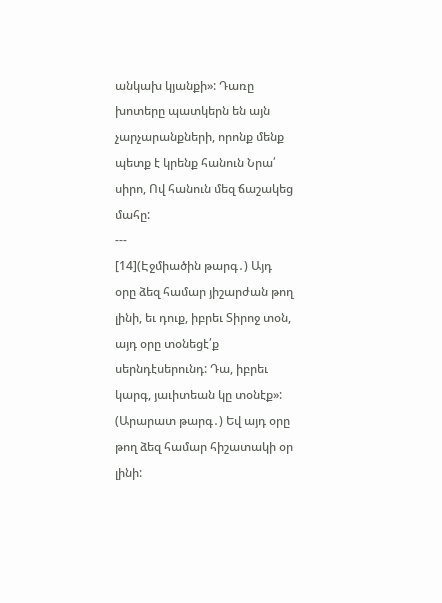անկախ կյանքի»: Դառը խոտերը պատկերն են այն չարչարանքների, որոնք մենք պետք է կրենք հանուն Նրա՛ սիրո, Ով հանուն մեզ ճաշակեց մահը:
---
[14](Էջմիածին թարգ․) Այդ օրը ձեզ համար յիշարժան թող լինի, եւ դուք, իբրեւ Տիրոջ տօն, այդ օրը տօնեցէ՛ք սերնդէսերունդ: Դա, իբրեւ կարգ, յաւիտեան կը տօնէք»:
(Արարատ թարգ․) Եվ այդ օրը թող ձեզ համար հիշատակի օր լինի: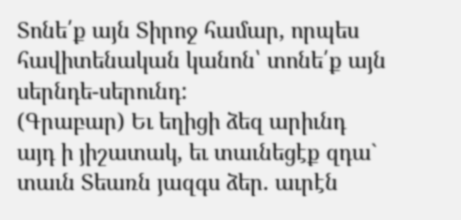Տոնե՛ք այն Տիրոջ համար, որպես հավիտենական կանոն՝ տոնե՛ք այն սերնդե-սերունդ:
(Գրաբար) Եւ եղիցի ձեզ արիւնդ այդ ի յիշատակ, եւ տաւնեցէք զդա` տաւն Տեառն յազգս ձեր. աւրէն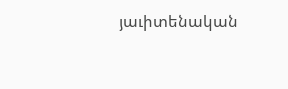յաւիտենական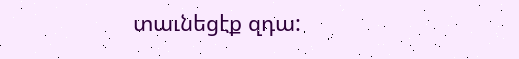տաւնեցէք զդա: